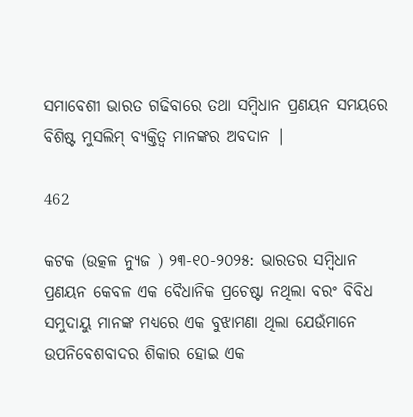ସମାବେଶୀ ଭାରତ ଗଢିବାରେ ତ‌ଥା ସମ୍ବିଧାନ ପ୍ରଣୟନ ସମୟରେ ବିଶିଷ୍ଟ ମୁସଲିମ୍ ବ୍ୟକ୍ତିତ୍ବ ମାନଙ୍କର ଅବଦାନ |

462

କଟକ (ଉତ୍କଳ ନ୍ୟୁଜ ) ୨୩-୧୦-୨୦୨୫: ଭାରତର ସମ୍ବିଧାନ ପ୍ରଣୟନ କେବଳ ଏକ ବୈଧାନିକ ପ୍ରଚେଷ୍ଟା ନଥିଲା ବରଂ ବିବିଧ ସମୁଦାୟୁ ମାନଙ୍କ ମଧ୍ୟରେ ଏକ ବୁଝାମଣା ଥିଲା ଯେଉଁମାନେ ଉପନିବେଶବାଦର ଶିକାର ହୋଇ ଏକ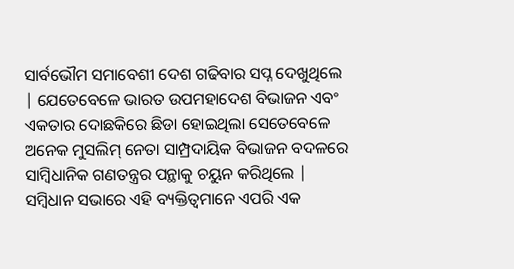ସାର୍ବଭୌମ ସମାବେଶୀ ଦେଶ ଗଢିବାର ସପ୍ନ ଦେଖୁଥିଲେ | ଯେତେବେଳେ ଭାରତ ଉପମହାଦେଶ ବିଭାଜନ ଏବଂ ଏକତାର ଦୋଛକିରେ ଛିଡା ହୋଇଥିଲା ସେତେବେଳେ ଅନେକ ମୁସଲିମ୍ ନେତା ସାମ୍ପ୍ରଦାୟିକ ବିଭାଜନ ବଦଳରେ ସାମ୍ବିଧାନିକ ଗଣତନ୍ତ୍ରର ପନ୍ଥାକୁ ଚୟୁନ କରିଥିଲେ | ସମ୍ବିଧାନ ସଭାରେ ଏହି ବ୍ୟକ୍ତିତ୍ଵମାନେ ଏପରି ଏକ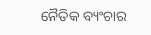ନୈତିକ ବ୍ୟଂଚାର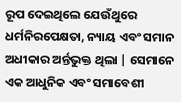ରୂପ ଦେଇଥିଲେ ଯେଉଁଥୁରେ ଧର୍ମନିରପେକ୍ଷତା, ନ୍ୟାୟ ଏବଂ ସମାନ ଅଧୀକାର ଅର୍ନ୍ତଭୁକ୍ତ ଥିଲା | ସେମାନେ ଏକ ଆଧୁନିକ ଏବଂ ସମାବେଶୀ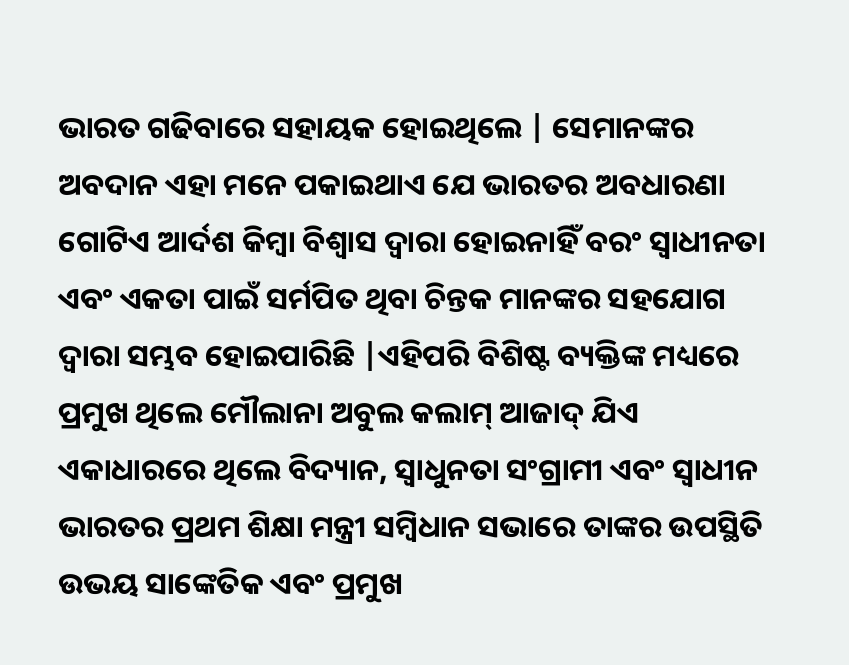ଭାରତ ଗଢିବାରେ ସହାୟକ ହୋଇଥିଲେ | ସେମାନଙ୍କର ଅବଦାନ ଏହା ମନେ ପକାଇଥାଏ ଯେ ଭାରତର ଅବଧାରଣା ଗୋଟିଏ ଆର୍ଦଶ କିମ୍ବା ବିଶ୍ଵାସ ଦ୍ଵାରା ହୋଇନାହିଁ ବରଂ ସ୍ଵାଧୀନତା ଏବଂ ଏକତା ପାଇଁ ସର୍ମପିତ ଥିବା ଚିନ୍ତକ ମାନଙ୍କର ସହଯୋଗ ଦ୍ବାରା ସମ୍ଭବ ହୋଇପାରିଛି |ଏହିପରି ବିଶିଷ୍ଟ ବ୍ୟକ୍ତିଙ୍କ ମଧ୍ୟରେ ପ୍ରମୁଖ ଥିଲେ ମୌଲାନା ଅବୁଲ କଲାମ୍ ଆଜାଦ୍ ଯିଏ ଏକାଧାରରେ ଥିଲେ ବିଦ୍ୟାନ, ସ୍ବାଧୁନତା ସଂଗ୍ରାମୀ ଏବଂ ସ୍ବାଧୀନ ଭାରତର ପ୍ରଥମ ଶିକ୍ଷା ମନ୍ତ୍ରୀ ସମ୍ବିଧାନ ସଭାରେ ତାଙ୍କର ଉପସ୍ଥିତି ଉଭୟ ସାଙ୍କେତିକ ଏବଂ ପ୍ରମୁଖ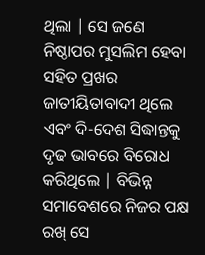ଥିଲା | ସେ ଜଣେ ନିଷ୍ଠାପର ମୁସଲିମ ହେବା ସହିତ ପ୍ରଖର ଜାତୀୟିତାବାଦୀ ଥିଲେ ଏବଂ ଦି-ଦେଶ ସିଦ୍ଧାନ୍ତକୁ ଦୃଢ ଭାବରେ ବିରୋଧ କରିଥିଲେ | ବିଭିନ୍ନ ସମାବେଶରେ ନିଜର ପକ୍ଷ ରଖ୍ ସେ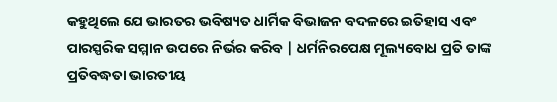କହୁଥିଲେ ଯେ ଭାରତର ଭବିଷ୍ୟତ ଧାର୍ମିକ ବିଭାଜନ ବଦଳରେ ଇତିହାସ ଏବଂ ପାରସ୍ପରିକ ସମ୍ମାନ ଉପରେ ନିର୍ଭର କରିବ | ଧର୍ମନିରପେକ୍ଷ ମୂଲ୍ୟବୋଧ ପ୍ରତି ତାଙ୍କ ପ୍ରତିବଦ୍ଧତା ଭାରତୀୟ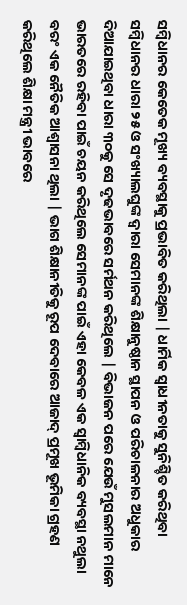ସମ୍ବିଧାନର କେତେକ ମୂଖ୍ୟ ବ୍ୟବସ୍ଥାକୁ ପ୍ରଭାବିତ କରିଥିଲା | ଧାର୍ମିକ ସ୍ବାଧୀନତାକୁ ସୁନିଶ୍ଚିତ କରିଥିବା ସମ୍ବିଧାନର ଧାରା ୨୫ ଓ ସଂଖ୍ୟାଲଘୁଙ୍କ ଦ୍ବାରା ସେମାନଙ୍କ ଶିକ୍ଷାନୁଷ୍ଠାନ ସ୍ଥାପନ ଓ ପରିଚାଳନାର ଅଧୁକାର ଦିଆଯାଇଥିବା ଧାରା ୩୦କୁ ସେ ଦୃଢଭାବରେ ସର୍ମଥନ କରିଥିଲେ | ବିଭାଜନ ପରେ ଯେଉଁ ମୁସଲମାନ ମାନେ ଭାରତରେ ରହିବା ପାଇଁ ଚୟନ କରିଥିଲେ ସେମାନଙ୍କ ପାଇଁ ଏହା କେବଳ ଏକ ସ୍ବାମ୍ବିଧାନିକ ବ୍ୟବସ୍ଥା ନଥୁଲା ବରଂ ଏକ ନୈତିକ ଆଶ୍ବାସନା ଥିଲା | ଭାଗ ଶିକ୍ଷାନୀତିକୁ ରୂପ ଦେବାରେ ଆଜାଦ୍ ପ୍ରମୂଖ ଭୂମିକା ଗ୍ରହଣ କରିଥିଲେ ଶିକ୍ଷା ମନ୍ତ୍ରୀ ଭାବରେ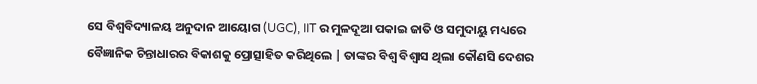ସେ ବିଶ୍ଵବିଦ୍ୟାଳୟ ଅନୁଦାନ ଆୟୋଗ (UGC), IIT ର ମୁଳଦୂଆ ପକାଇ ଜାତି ଓ ସମୁଦାୟୁ ମଧ୍ୟରେ ବୈଜ୍ଞାନିକ ଚିନ୍ତାଧାରର ବିକାଶକୁ ପ୍ରୋତ୍ସାହିତ କରିଥିଲେ | ତାଙ୍କର ବିଶ୍ବ ବିଶ୍ଵାସ ଥିଲା କୌଣସି ଦେଶର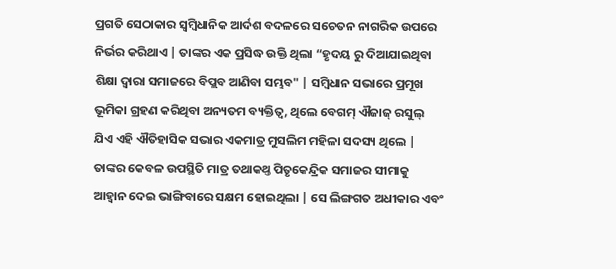ପ୍ରଗତି ସେଠାକାର ସ୍ଵମ୍ବିଧାନିକ ଆର୍ଦଶ ବଦଳରେ ସଚେତନ ନାଗରିକ ଉପରେ ନିର୍ଭର କରିଥାଏ | ତାଙ୍କର ଏକ ପ୍ରସିଦ୍ଧ ଉକ୍ତି ଥିଲା “ହୃଦୟ ରୁ ଦିଆଯାଇଥିବା ଶିକ୍ଷା ଦ୍ବାରା ସମାଜରେ ବିପ୍ଲବ ଆଣିବା ସମ୍ଭବ" | ସମ୍ବିଧାନ ସଭାରେ ପ୍ରମୂଖ ଭୂମିକା ଗ୍ରହଣ କରିଥିବା ଅନ୍ୟତମ ବ୍ୟକ୍ତିତ୍ବ, ଥିଲେ ବେଗମ୍‌ ଐଜାଜ୍ ରସୁଲ୍ ଯିଏ ଏହି ଐତିହାସିକ ସଭାର ଏକମାତ୍ର ମୁସଲିମ ମହିଳା ସଦସ୍ୟ ଥିଲେ | ତାଙ୍କର କେବଳ ଉପସ୍ଥିତି ମାତ୍ର ତଥାକଥ୍ତ ପିତୃକେନ୍ଦ୍ରିକ ସମାଜର ସୀମାକୁ ଆହ୍ବାନ ଦେଇ ଭାଙ୍ଗିବାରେ ସକ୍ଷମ ହୋଇଥିଲା | ସେ ଲିଙ୍ଗଗତ ଅଧୀକାର ଏବଂ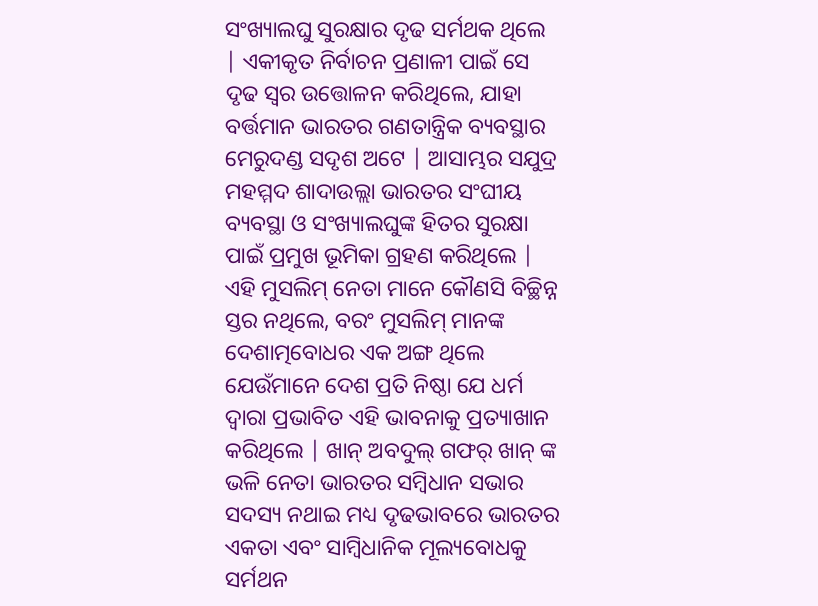ସଂଖ୍ୟାଲଘୁ ସୁରକ୍ଷାର ଦୃଢ ସର୍ମଥକ ଥିଲେ | ଏକୀକୃତ ନିର୍ବାଚନ ପ୍ରଣାଳୀ ପାଇଁ ସେ ଦୃଢ ସ୍ବର ଉତ୍ତୋଳନ କରିଥିଲେ, ଯାହା ବର୍ତ୍ତମାନ ଭାରତର ଗଣତାନ୍ତ୍ରିକ ବ୍ୟବସ୍ଥାର ମେରୁଦଣ୍ଡ ସଦୃଶ ଅଟେ | ଆସାମ୍ଭର ସଯୁଦ୍ର ମହମ୍ମଦ ଶାଦାଉଲ୍ଲା ଭାରତର ସଂଘୀୟ ବ୍ୟବସ୍ଥା ଓ ସଂଖ୍ୟାଲଘୁଙ୍କ ହିତର ସୁରକ୍ଷା ପାଇଁ ପ୍ରମୁଖ ଭୂମିକା ଗ୍ରହଣ କରିଥିଲେ | ଏହି ମୁସଲିମ୍ ନେତା ମାନେ କୌଣସି ବିଚ୍ଛିନ୍ନ ସ୍ତର ନଥିଲେ, ବରଂ ମୁସଲିମ୍ ମାନଙ୍କ ଦେଶାତ୍ମବୋଧର ଏକ ଅଙ୍ଗ ଥିଲେ ଯେଉଁମାନେ ଦେଶ ପ୍ରତି ନିଷ୍ଠା ଯେ ଧର୍ମ ଦ୍ବାରା ପ୍ରଭାବିତ ଏହି ଭାବନାକୁ ପ୍ରତ୍ୟାଖାନ କରିଥିଲେ | ଖାନ୍ ଅବଦୁଲ୍ ଗଫର୍ ଖାନ୍ ଙ୍କ ଭଳି ନେତା ଭାରତର ସମ୍ବିଧାନ ସଭାର ସଦସ୍ୟ ନଥାଇ ମଧ୍ୟ ଦୃଢଭାବରେ ଭାରତର ଏକତା ଏବଂ ସାମ୍ବିଧାନିକ ମୂଲ୍ୟବୋଧକୁ ସର୍ମଥନ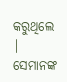କରୁଥିଲେ | ସେମାନଙ୍କ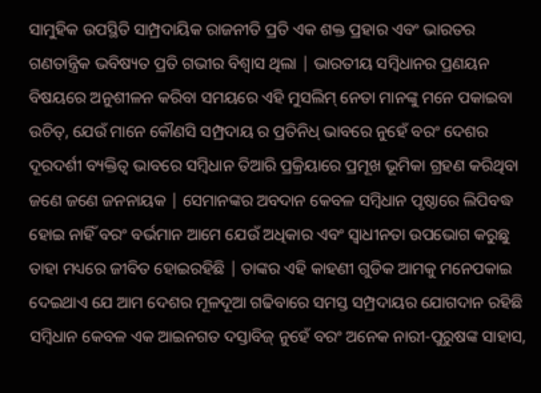ସାମୁହିକ ଉପସ୍ଥିତି ସାମ୍ପ୍ରଦାୟିକ ରାଜନୀତି ପ୍ରତି ଏକ ଶକ୍ତ ପ୍ରହାର ଏବଂ ଭାରତର ଗଣତାନ୍ତ୍ରିକ ଭବିଷ୍ୟତ ପ୍ରତି ଗଭୀର ବିଶ୍ବାସ ଥିଲା | ଭାରତୀୟ ସମ୍ବିଧାନର ପ୍ରଣୟନ ବିଷୟରେ ଅନୁଶୀଳନ କରିବା ସମୟରେ ଏହି ମୁସଲିମ୍ ନେତା ମାନଙ୍କୁ ମନେ ପକାଇବା ଉଚିତ୍, ଯେଉଁ ମାନେ କୌଣସି ସମ୍ପ୍ରଦାୟ ର ପ୍ରତିନିଧ୍ ଭାବରେ ନୁହେଁ ବରଂ ଦେଶର ଦୂରଦର୍ଶୀ ବ୍ୟକ୍ତିତ୍ବ ଭାବରେ ସମ୍ବିଧାନ ତିଆରି ପ୍ରକ୍ରିୟାରେ ପ୍ରମୂଖ ଭୂମିକା ଗ୍ରହଣ କରିଥିବା ଜଣେ ଜଣେ ଜନନାୟକ | ସେମାନଙ୍କର ଅବଦାନ କେବଳ ସମ୍ବିଧାନ ପୃଷ୍ଠାରେ ଲିପିବଦ୍ଧ ହୋଇ ନାହିଁ ବରଂ ବର୍ଭମାନ ଆମେ ଯେଉଁ ଅଧିକାର ଏବଂ ସ୍ବାଧୀନତା ଉପଭୋଗ କରୁଛୁ ତାହା ମଧ୍ୟରେ ଜୀବିତ ହୋଇରହିଛି | ତାଙ୍କର ଏହି କାହଣୀ ଗୁଡିକ ଆମକୁ ମନେପକାଇ ଦେଇଥାଏ ଯେ ଆମ ଦେଶର ମୂଳଦୂଆ ଗଢିବାରେ ସମସ୍ତ ସମ୍ପ୍ରଦାୟର ଯୋଗଦାନ ରହିଛି ସମ୍ବିଧାନ କେବଳ ଏକ ଆଇନଗତ ଦସ୍ତାବିଜ୍ ନୁହେଁ ବରଂ ଅନେକ ନାରୀ-ପୁରୁଷଙ୍କ ସାହାସ,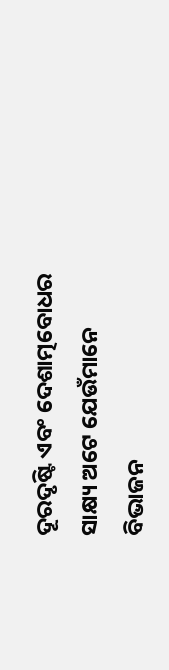ଦୂରଦୃଷ୍ଟି ଏବଂ ଦେଶାତ୍ମବୋଧର ସାକ୍ଷ୍ୟ ଅଟେ ଯେଉଁମାନେ ବିଭାଜନ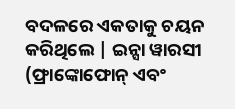ବଦଳରେ ଏକତାକୁ ଚୟନ କରିଥିଲେ | ଇନ୍ସା ୱାରସୀ (ଫ୍ରାଙ୍କୋଫୋନ୍‌ ଏବଂ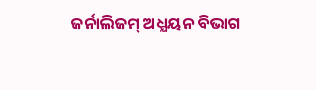ଜର୍ନାଲିଜମ୍ ଅଧ୍ଯୟନ ବିଭାଗ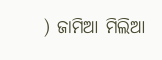) ଜାମିଆ ମିଲିଆ